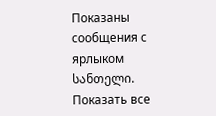Показаны сообщения с ярлыком სანთელი. Показать все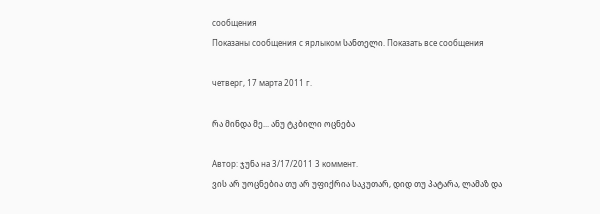сообщения
Показаны сообщения с ярлыком სანთელი. Показать все сообщения

четверг, 17 марта 2011 г.

რა მინდა მე... ანუ ტკბილი ოცნება

Автор: ჯუნა на 3/17/2011 3 коммент.
ვის არ უოცნებია თუ არ უფიქრია საკუთარ, დიდ თუ პატარა, ლამაზ და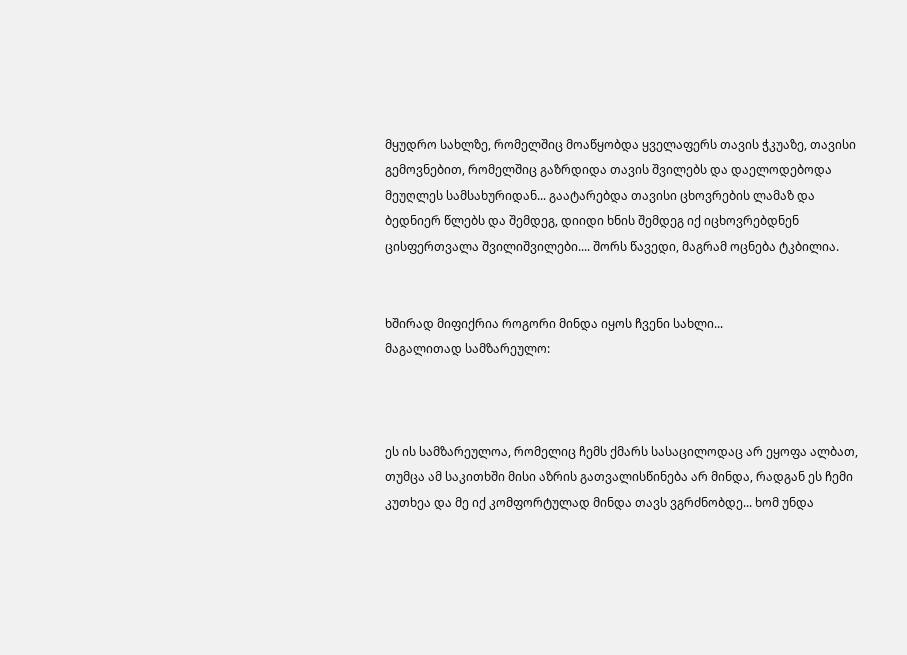მყუდრო სახლზე, რომელშიც მოაწყობდა ყველაფერს თავის ჭკუაზე, თავისი გემოვნებით, რომელშიც გაზრდიდა თავის შვილებს და დაელოდებოდა მეუღლეს სამსახურიდან... გაატარებდა თავისი ცხოვრების ლამაზ და ბედნიერ წლებს და შემდეგ, დიიდი ხნის შემდეგ იქ იცხოვრებდნენ ცისფერთვალა შვილიშვილები.... შორს წავედი, მაგრამ ოცნება ტკბილია.


ხშირად მიფიქრია როგორი მინდა იყოს ჩვენი სახლი...
მაგალითად სამზარეულო:



ეს ის სამზარეულოა, რომელიც ჩემს ქმარს სასაცილოდაც არ ეყოფა ალბათ, თუმცა ამ საკითხში მისი აზრის გათვალისწინება არ მინდა, რადგან ეს ჩემი კუთხეა და მე იქ კომფორტულად მინდა თავს ვგრძნობდე... ხომ უნდა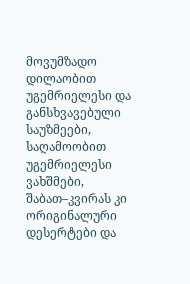მოვუმზადო დილაობით უგემრიელესი და განსხვავებული საუზმეები, საღამოობით უგემრიელესი ვახშმები, შაბათ–კვირას კი ორიგინალური დესერტები და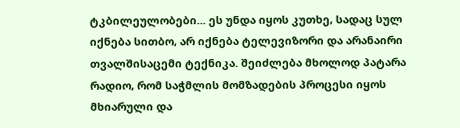ტკბილეულობები... ეს უნდა იყოს კუთხე, სადაც სულ იქნება სითბო, არ იქნება ტელევიზორი და არანაირი თვალშისაცემი ტექნიკა. შეიძლება მხოლოდ პატარა რადიო, რომ საჭმლის მომზადების პროცესი იყოს მხიარული და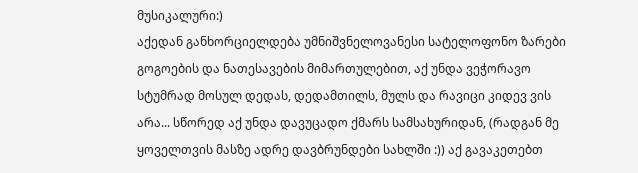მუსიკალური:)
აქედან განხორციელდება უმნიშვნელოვანესი სატელოფონო ზარები გოგოების და ნათესავების მიმართულებით, აქ უნდა ვეჭორავო სტუმრად მოსულ დედას, დედამთილს, მულს და რავიცი კიდევ ვის არა... სწორედ აქ უნდა დავუცადო ქმარს სამსახურიდან, (რადგან მე ყოველთვის მასზე ადრე დავბრუნდები სახლში :)) აქ გავაკეთებთ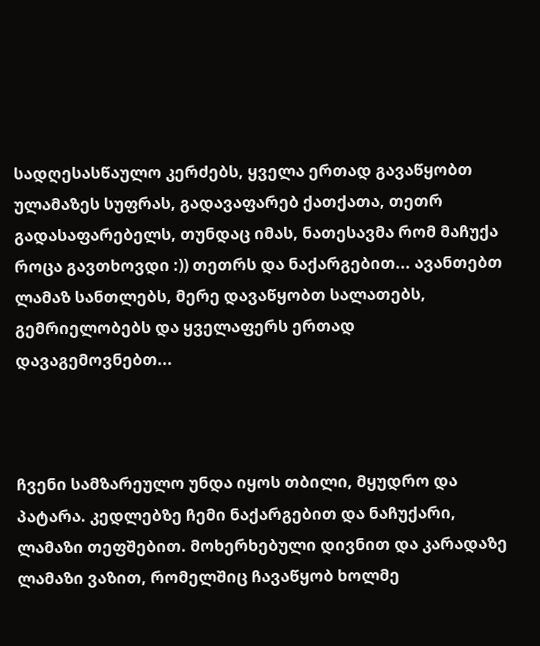სადღესასწაულო კერძებს, ყველა ერთად გავაწყობთ ულამაზეს სუფრას, გადავაფარებ ქათქათა, თეთრ გადასაფარებელს, თუნდაც იმას, ნათესავმა რომ მაჩუქა როცა გავთხოვდი :)) თეთრს და ნაქარგებით... ავანთებთ ლამაზ სანთლებს, მერე დავაწყობთ სალათებს, გემრიელობებს და ყველაფერს ერთად დავაგემოვნებთ...



ჩვენი სამზარეულო უნდა იყოს თბილი, მყუდრო და პატარა. კედლებზე ჩემი ნაქარგებით და ნაჩუქარი, ლამაზი თეფშებით. მოხერხებული დივნით და კარადაზე ლამაზი ვაზით, რომელშიც ჩავაწყობ ხოლმე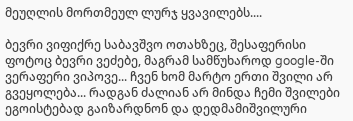მეუღლის მორთმეულ ლურჯ ყვავილებს....

ბევრი ვიფიქრე საბავშვო ოთახზეც, შესაფერისი ფოტოც ბევრი ვეძებე, მაგრამ სამწუხაროდ google-ში ვერაფერი ვიპოვე... ჩვენ ხომ მარტო ერთი შვილი არ გვეყოლება... რადგან ძალიან არ მინდა ჩემი შვილები ეგოისტებად გაიზარდნონ და დედმამიშვილური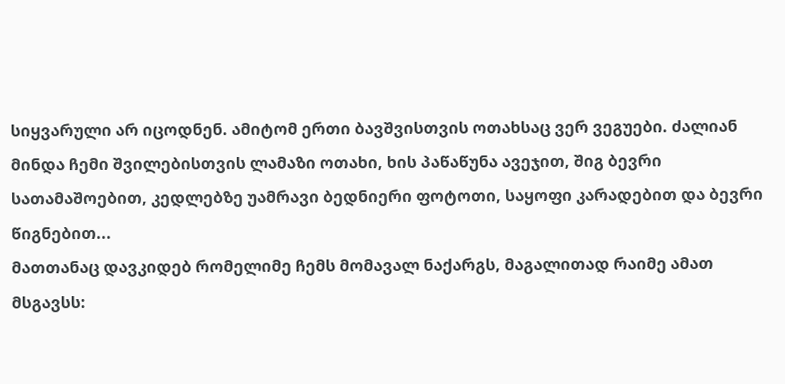სიყვარული არ იცოდნენ. ამიტომ ერთი ბავშვისთვის ოთახსაც ვერ ვეგუები. ძალიან მინდა ჩემი შვილებისთვის ლამაზი ოთახი, ხის პაწაწუნა ავეჯით, შიგ ბევრი სათამაშოებით, კედლებზე უამრავი ბედნიერი ფოტოთი, საყოფი კარადებით და ბევრი წიგნებით...
მათთანაც დავკიდებ რომელიმე ჩემს მომავალ ნაქარგს, მაგალითად რაიმე ამათ მსგავსს: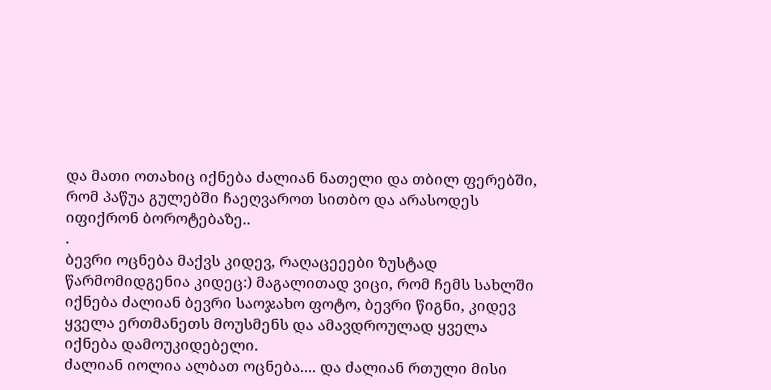და მათი ოთახიც იქნება ძალიან ნათელი და თბილ ფერებში, რომ პაწუა გულებში ჩაეღვაროთ სითბო და არასოდეს იფიქრონ ბოროტებაზე..
.
ბევრი ოცნება მაქვს კიდევ, რაღაცეეები ზუსტად წარმომიდგენია კიდეც:) მაგალითად ვიცი, რომ ჩემს სახლში იქნება ძალიან ბევრი საოჯახო ფოტო, ბევრი წიგნი, კიდევ ყველა ერთმანეთს მოუსმენს და ამავდროულად ყველა იქნება დამოუკიდებელი.
ძალიან იოლია ალბათ ოცნება.... და ძალიან რთული მისი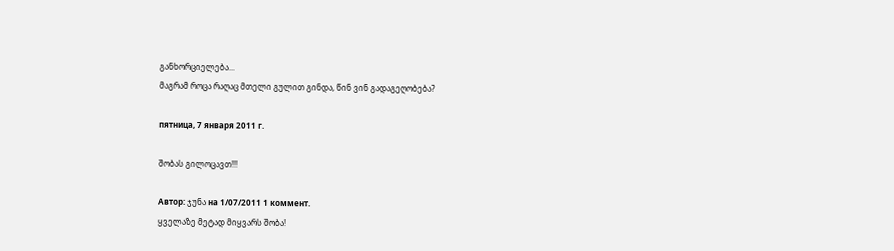განხორციელება...
მაგრამ როცა რაღაც მთელი გულით გინდა, წინ ვინ გადაგეღობება?

пятница, 7 января 2011 г.

შობას გილოცავთ!!!

Автор: ჯუნა на 1/07/2011 1 коммент.
ყველაზე მეტად მიყვარს შობა!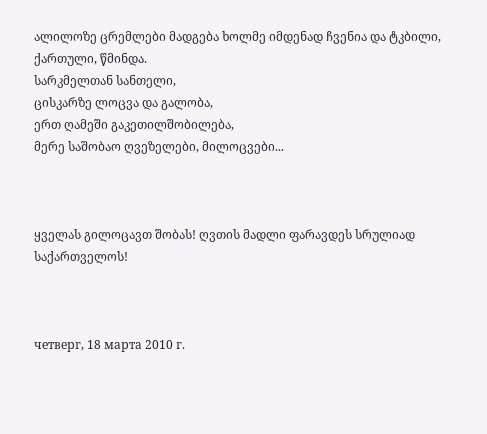ალილოზე ცრემლები მადგება ხოლმე იმდენად ჩვენია და ტკბილი, ქართული, წმინდა.
სარკმელთან სანთელი,
ცისკარზე ლოცვა და გალობა,
ერთ ღამეში გაკეთილშობილება,
მერე საშობაო ღვეზელები, მილოცვები...



ყველას გილოცავთ შობას! ღვთის მადლი ფარავდეს სრულიად საქართველოს!



четверг, 18 марта 2010 г.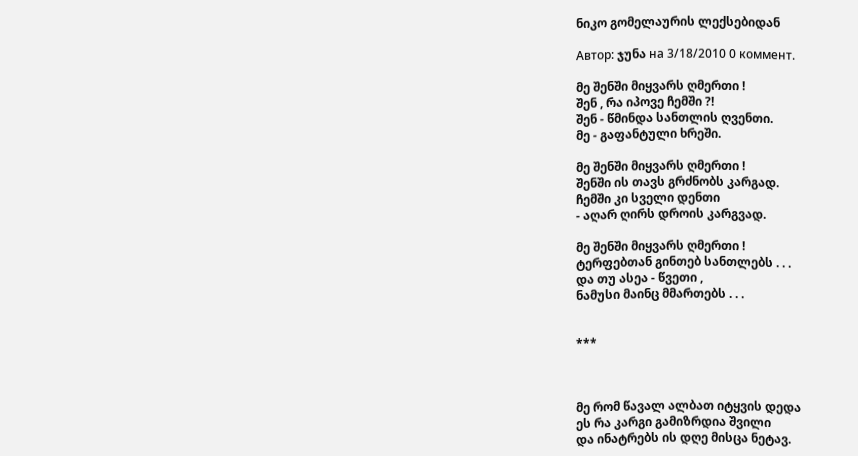ნიკო გომელაურის ლექსებიდან

Автор: ჯუნა на 3/18/2010 0 коммент.

მე შენში მიყვარს ღმერთი !
შენ , რა იპოვე ჩემში ?!
შენ - წმინდა სანთლის ღვენთი.
მე - გაფანტული ხრეში.

მე შენში მიყვარს ღმერთი !
შენში ის თავს გრძნობს კარგად.
ჩემში კი სველი დენთი
- აღარ ღირს დროის კარგვად.

მე შენში მიყვარს ღმერთი !
ტერფებთან გინთებ სანთლებს . . .
და თუ ასეა - წვეთი ,
ნამუსი მაინც მმართებს . . .


***



მე რომ წავალ ალბათ იტყვის დედა
ეს რა კარგი გამიზრდია შვილი
და ინატრებს ის დღე მისცა ნეტავ.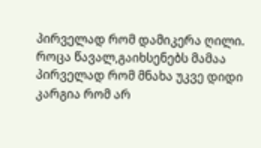პირველად რომ დამიკერა ღილი.
როცა წავალ,გაიხსენებს მამაა
პირველად რომ მნახა უკვე დიდი
კარგია რომ არ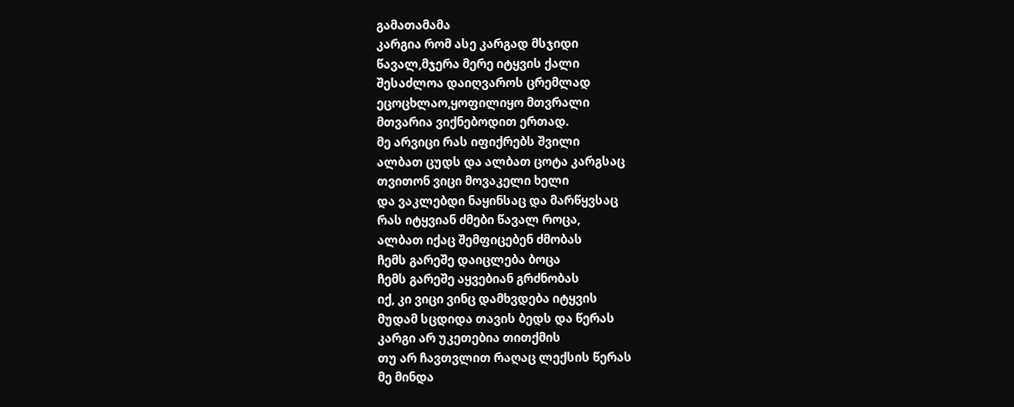გამათამამა
კარგია რომ ასე კარგად მსჯიდი
წავალ,მჯერა მერე იტყვის ქალი
შესაძლოა დაიღვაროს ცრემლად
ეცოცხლაო,ყოფილიყო მთვრალი
მთვარია ვიქნებოდით ერთად.
მე არვიცი რას იფიქრებს შვილი
ალბათ ცუდს და ალბათ ცოტა კარგსაც
თვითონ ვიცი მოვაკელი ხელი
და ვაკლებდი ნაყინსაც და მარწყვსაც
რას იტყვიან ძმები წავალ როცა,
ალბათ იქაც შემფიცებენ ძმობას
ჩემს გარეშე დაიცლება ბოცა
ჩემს გარეშე აყვებიან გრძნობას
იქ, კი ვიცი ვინც დამხვდება იტყვის
მუდამ სცდიდა თავის ბედს და წერას
კარგი არ უკეთებია თითქმის
თუ არ ჩავთვლით რაღაც ლექსის წერას
მე მინდა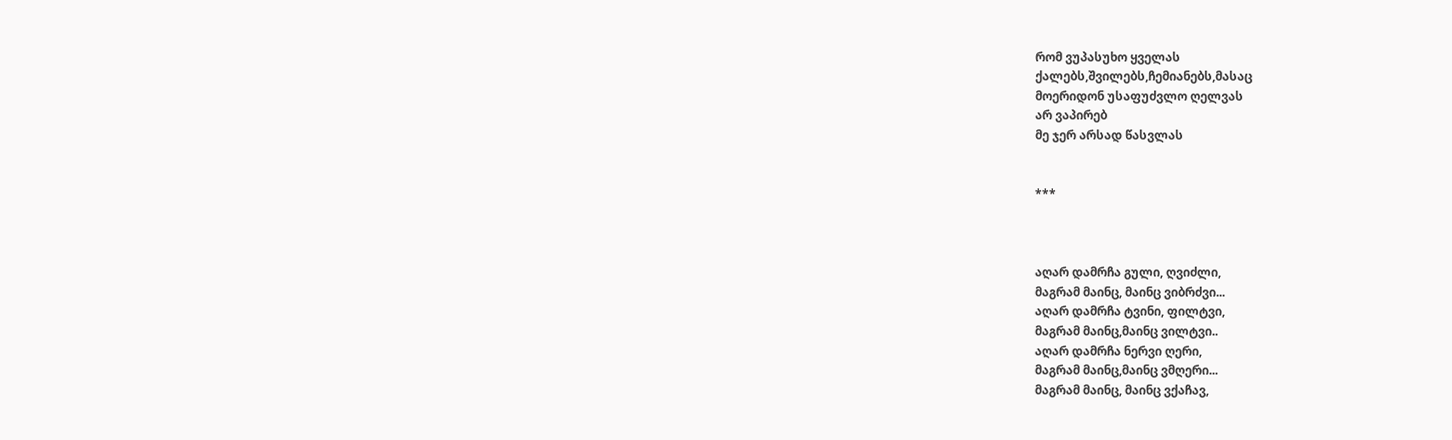რომ ვუპასუხო ყველას
ქალებს,შვილებს,ჩემიანებს,მასაც
მოერიდონ უსაფუძვლო ღელვას
არ ვაპირებ
მე ჯერ არსად წასვლას


***



აღარ დამრჩა გული, ღვიძლი,
მაგრამ მაინც, მაინც ვიბრძვი...
აღარ დამრჩა ტვინი, ფილტვი,
მაგრამ მაინც,მაინც ვილტვი..
აღარ დამრჩა ნერვი ღერი,
მაგრამ მაინც,მაინც ვმღერი...
მაგრამ მაინც, მაინც ვქაჩავ,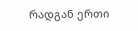რადგან ერთი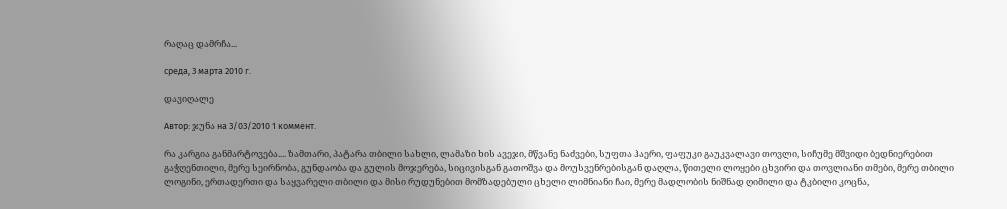რაღაც დამრჩა...

среда, 3 марта 2010 г.

დავიღალე

Автор: ჯუნა на 3/03/2010 1 коммент.

რა კარგია განმარტოვება.... ზამთარი, პატარა თბილი სახლი, ლამაზი ხის ავეჯი, მწვანე ნაძვები, სუფთა ჰაერი, ფაფუკი გაუკვალავი თოვლი, სიჩუმე მშვიდი ბედნიერებით გაჭღენთილი, მერე სეირნობა, გუნდაობა და გულის მოჯერება, სიცივისგან გათოშვა და მოუსვენრებისგან დაღლა, წითელი ლოყები ცხვირი და თოვლიანი თმები, მერე თბილი ლოგინი, ერთადერთი და საყვარელი თბილი და მისი რუდუნებით მომზადებული ცხელი ლიმნიანი ჩაი, მერე მადლობის ნიშნად ღიმილი და ტკბილი კოცნა,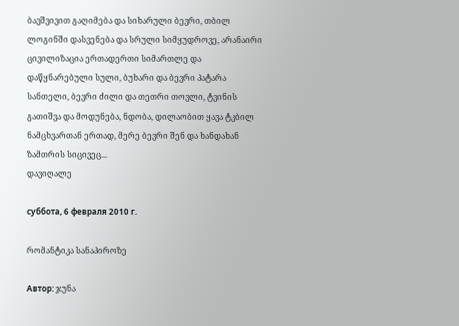ბავშვივით გაღიმება და სიხარული ბევრი, თბილ ლოგინში დასვენება და სრული სიმყუდროვე, არანაირი ცივილიზაცია ერთადერთი სიმართლე და დაწყნარებული სული, ბუხარი და ბევრი პატარა სანთელი, ბევრი ძილი და თეთრი თოვლი, ტვინის გათიშვა და მოდუნება, ნდობა, დილაობით ყავა ტკბილ ნამცხვართან ერთად, მერე ბევრი შენ და ხანდახან ზამთრის სიცივეც...
დავიღალე

суббота, 6 февраля 2010 г.

რომანტიკა სანაპიროზე

Автор: ჯუნა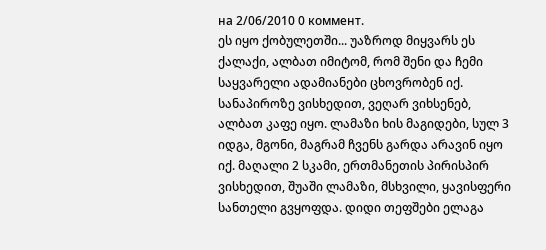на 2/06/2010 0 коммент.
ეს იყო ქობულეთში... უაზროდ მიყვარს ეს ქალაქი, ალბათ იმიტომ, რომ შენი და ჩემი საყვარელი ადამიანები ცხოვრობენ იქ.
სანაპიროზე ვისხედით, ვეღარ ვიხსენებ, ალბათ კაფე იყო. ლამაზი ხის მაგიდები, სულ 3 იდგა, მგონი, მაგრამ ჩვენს გარდა არავინ იყო იქ. მაღალი 2 სკამი, ერთმანეთის პირისპირ ვისხედით, შუაში ლამაზი, მსხვილი, ყავისფერი სანთელი გვყოფდა. დიდი თეფშები ელაგა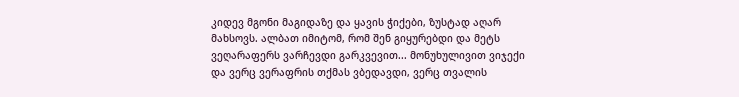კიდევ მგონი მაგიდაზე და ყავის ჭიქები, ზუსტად აღარ მახსოვს. ალბათ იმიტომ, რომ შენ გიყურებდი და მეტს ვეღარაფერს ვარჩევდი გარკვევით... მონუხულივით ვიჯექი და ვერც ვერაფრის თქმას ვბედავდი, ვერც თვალის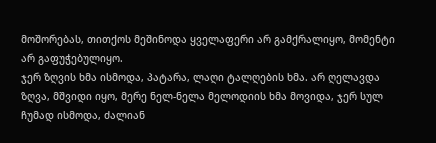მოშორებას, თითქოს მეშინოდა ყველაფერი არ გამქრალიყო, მომენტი არ გაფუჭებულიყო.
ჯერ ზღვის ხმა ისმოდა, პატარა, ლაღი ტალღების ხმა. არ ღელავდა ზღვა, მშვიდი იყო, მერე ნელ-ნელა მელოდიის ხმა მოვიდა, ჯერ სულ ჩუმად ისმოდა, ძალიან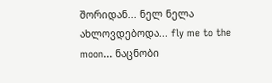შორიდან... ნელ ნელა ახლოვდებოდა... fly me to the moon... ნაცნობი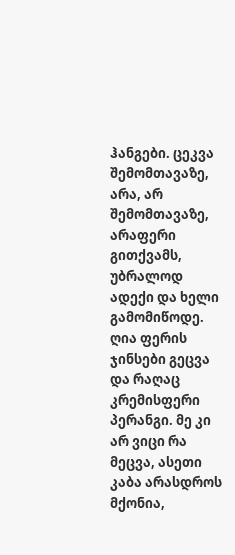ჰანგები. ცეკვა შემომთავაზე, არა, არ შემომთავაზე, არაფერი გითქვამს, უბრალოდ ადექი და ხელი გამომიწოდე. ღია ფერის ჯინსები გეცვა და რაღაც კრემისფერი პერანგი. მე კი არ ვიცი რა მეცვა, ასეთი კაბა არასდროს მქონია,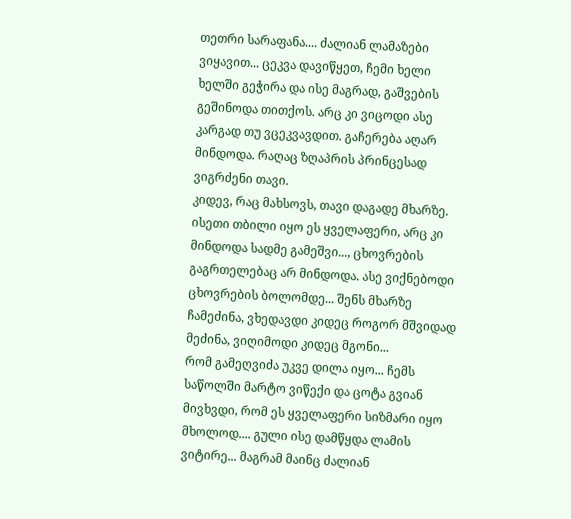თეთრი სარაფანა.... ძალიან ლამაზები ვიყავით... ცეკვა დავიწყეთ, ჩემი ხელი ხელში გეჭირა და ისე მაგრად, გაშვების გეშინოდა თითქოს. არც კი ვიცოდი ასე კარგად თუ ვცეკვავდით. გაჩერება აღარ მინდოდა. რაღაც ზღაპრის პრინცესად ვიგრძენი თავი.
კიდევ, რაც მახსოვს, თავი დაგადე მხარზე. ისეთი თბილი იყო ეს ყველაფერი, არც კი მინდოდა სადმე გამეშვი..., ცხოვრების გაგრთელებაც არ მინდოდა. ასე ვიქნებოდი ცხოვრების ბოლომდე... შენს მხარზე ჩამეძინა, ვხედავდი კიდეც როგორ მშვიდად მეძინა, ვიღიმოდი კიდეც მგონი...
რომ გამეღვიძა უკვე დილა იყო... ჩემს საწოლში მარტო ვიწექი და ცოტა გვიან მივხვდი, რომ ეს ყველაფერი სიზმარი იყო მხოლოდ.... გული ისე დამწყდა ლამის ვიტირე... მაგრამ მაინც ძალიან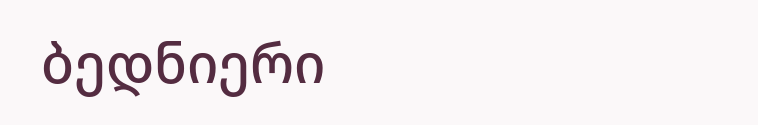ბედნიერი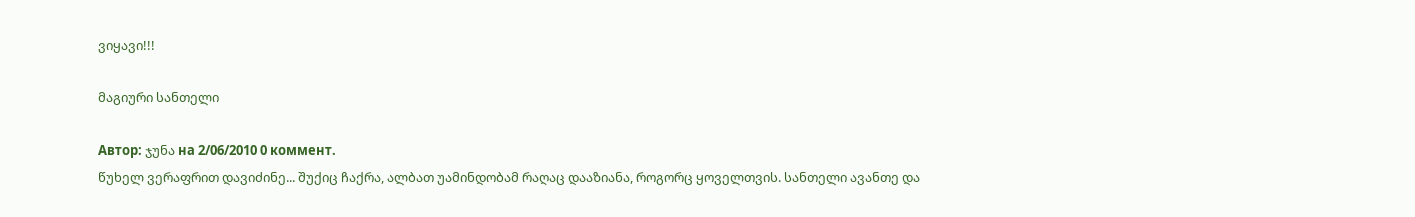ვიყავი!!!

მაგიური სანთელი

Автор: ჯუნა на 2/06/2010 0 коммент.
წუხელ ვერაფრით დავიძინე... შუქიც ჩაქრა, ალბათ უამინდობამ რაღაც დააზიანა, როგორც ყოველთვის. სანთელი ავანთე და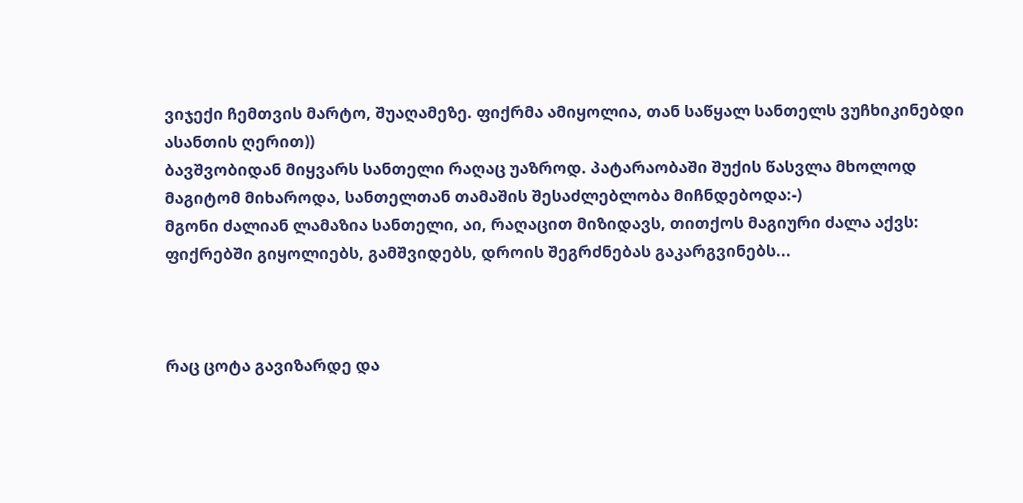ვიჯექი ჩემთვის მარტო, შუაღამეზე. ფიქრმა ამიყოლია, თან საწყალ სანთელს ვუჩხიკინებდი ასანთის ღერით))
ბავშვობიდან მიყვარს სანთელი რაღაც უაზროდ. პატარაობაში შუქის წასვლა მხოლოდ მაგიტომ მიხაროდა, სანთელთან თამაშის შესაძლებლობა მიჩნდებოდა:-)
მგონი ძალიან ლამაზია სანთელი, აი, რაღაცით მიზიდავს, თითქოს მაგიური ძალა აქვს: ფიქრებში გიყოლიებს, გამშვიდებს, დროის შეგრძნებას გაკარგვინებს...



რაც ცოტა გავიზარდე და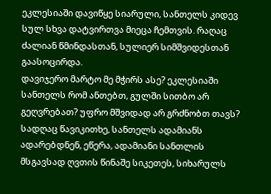ეკლესიაში დავიწყე სიარული, სანთელს კიდევ სულ სხვა დატვირთვა მიეცა ჩემთვის. რაღაც ძალიან წმინდასთან, სულიერ სიმშვიდესთან გაასოცირდა.
დავიჯერო მარტო მე მჭირს ასე? ეკლესიაში სანთელს რომ ანთებთ, გულში სითბო არ გეღვრებათ? უფრო მშვიდად არ გრძნობთ თავს?
სადღაც წავიკითხე, სანთელს ადამიანს ადარებდნენ, ეწერა, ადამიანი სანთლის მსგავსად ღვთის წინაშე სიკეთეს, სიხარულს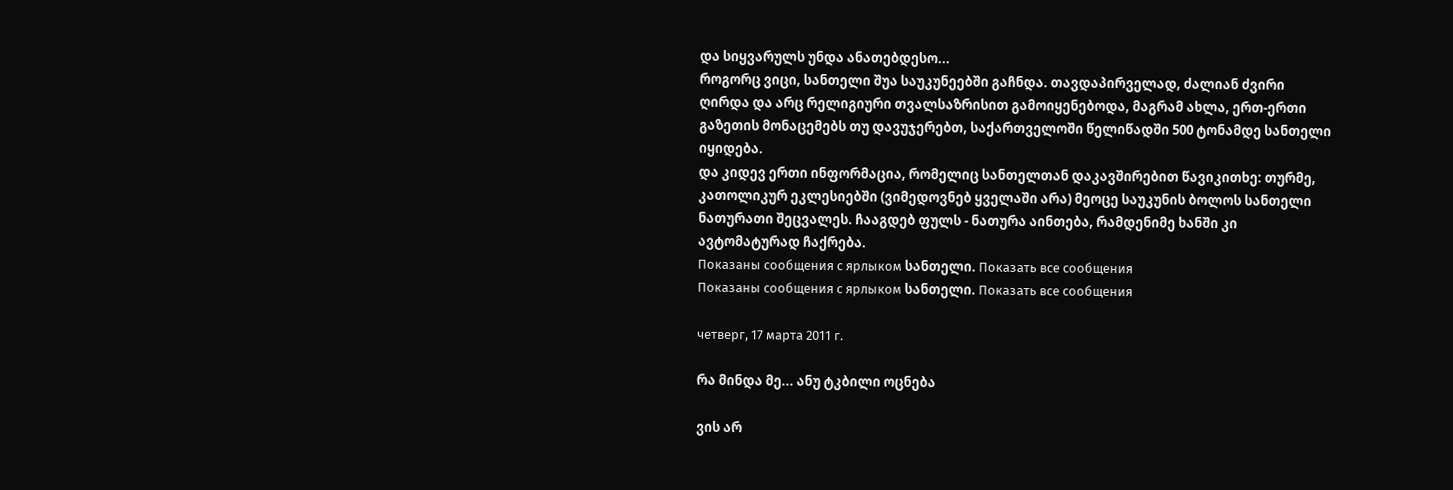და სიყვარულს უნდა ანათებდესო...
როგორც ვიცი, სანთელი შუა საუკუნეებში გაჩნდა. თავდაპირველად, ძალიან ძვირი ღირდა და არც რელიგიური თვალსაზრისით გამოიყენებოდა, მაგრამ ახლა, ერთ-ერთი გაზეთის მონაცემებს თუ დავუჯერებთ, საქართველოში წელიწადში 500 ტონამდე სანთელი იყიდება.
და კიდევ ერთი ინფორმაცია, რომელიც სანთელთან დაკავშირებით წავიკითხე: თურმე, კათოლიკურ ეკლესიებში (ვიმედოვნებ ყველაში არა) მეოცე საუკუნის ბოლოს სანთელი ნათურათი შეცვალეს. ჩააგდებ ფულს - ნათურა აინთება, რამდენიმე ხანში კი ავტომატურად ჩაქრება.
Показаны сообщения с ярлыком სანთელი. Показать все сообщения
Показаны сообщения с ярлыком სანთელი. Показать все сообщения

четверг, 17 марта 2011 г.

რა მინდა მე... ანუ ტკბილი ოცნება

ვის არ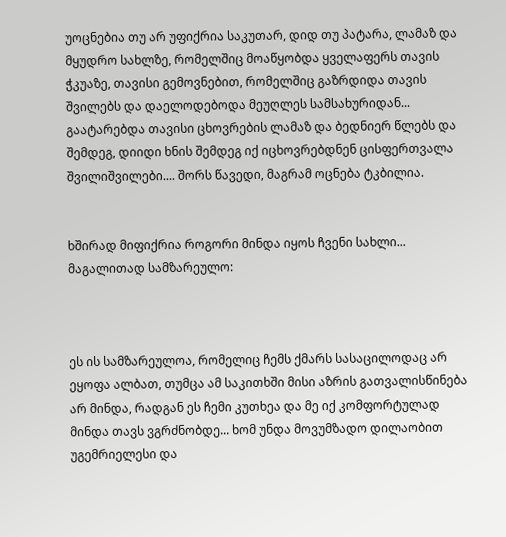უოცნებია თუ არ უფიქრია საკუთარ, დიდ თუ პატარა, ლამაზ და მყუდრო სახლზე, რომელშიც მოაწყობდა ყველაფერს თავის ჭკუაზე, თავისი გემოვნებით, რომელშიც გაზრდიდა თავის შვილებს და დაელოდებოდა მეუღლეს სამსახურიდან... გაატარებდა თავისი ცხოვრების ლამაზ და ბედნიერ წლებს და შემდეგ, დიიდი ხნის შემდეგ იქ იცხოვრებდნენ ცისფერთვალა შვილიშვილები.... შორს წავედი, მაგრამ ოცნება ტკბილია.


ხშირად მიფიქრია როგორი მინდა იყოს ჩვენი სახლი...
მაგალითად სამზარეულო:



ეს ის სამზარეულოა, რომელიც ჩემს ქმარს სასაცილოდაც არ ეყოფა ალბათ, თუმცა ამ საკითხში მისი აზრის გათვალისწინება არ მინდა, რადგან ეს ჩემი კუთხეა და მე იქ კომფორტულად მინდა თავს ვგრძნობდე... ხომ უნდა მოვუმზადო დილაობით უგემრიელესი და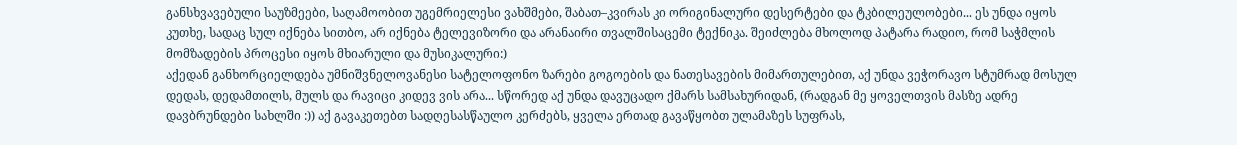განსხვავებული საუზმეები, საღამოობით უგემრიელესი ვახშმები, შაბათ–კვირას კი ორიგინალური დესერტები და ტკბილეულობები... ეს უნდა იყოს კუთხე, სადაც სულ იქნება სითბო, არ იქნება ტელევიზორი და არანაირი თვალშისაცემი ტექნიკა. შეიძლება მხოლოდ პატარა რადიო, რომ საჭმლის მომზადების პროცესი იყოს მხიარული და მუსიკალური:)
აქედან განხორციელდება უმნიშვნელოვანესი სატელოფონო ზარები გოგოების და ნათესავების მიმართულებით, აქ უნდა ვეჭორავო სტუმრად მოსულ დედას, დედამთილს, მულს და რავიცი კიდევ ვის არა... სწორედ აქ უნდა დავუცადო ქმარს სამსახურიდან, (რადგან მე ყოველთვის მასზე ადრე დავბრუნდები სახლში :)) აქ გავაკეთებთ სადღესასწაულო კერძებს, ყველა ერთად გავაწყობთ ულამაზეს სუფრას,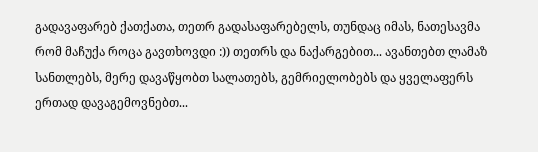გადავაფარებ ქათქათა, თეთრ გადასაფარებელს, თუნდაც იმას, ნათესავმა რომ მაჩუქა როცა გავთხოვდი :)) თეთრს და ნაქარგებით... ავანთებთ ლამაზ სანთლებს, მერე დავაწყობთ სალათებს, გემრიელობებს და ყველაფერს ერთად დავაგემოვნებთ...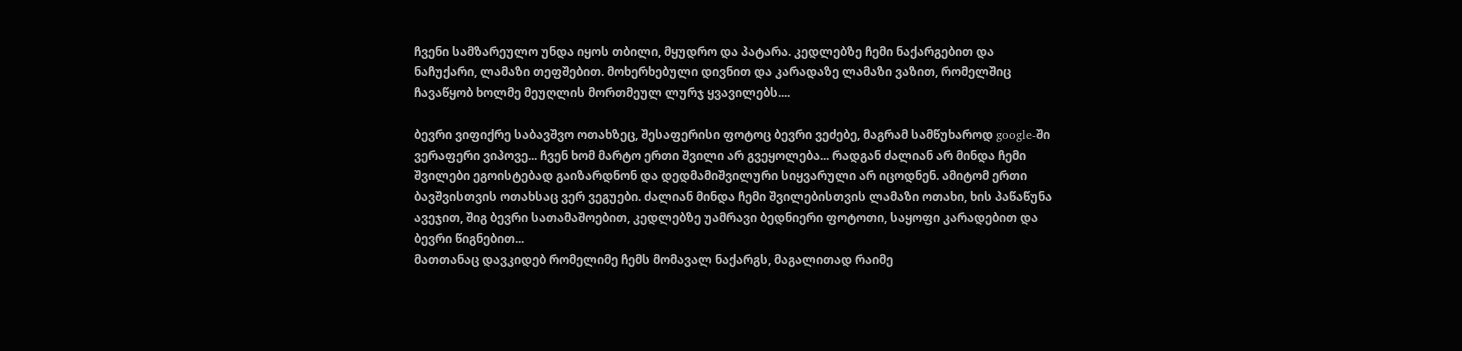ჩვენი სამზარეულო უნდა იყოს თბილი, მყუდრო და პატარა. კედლებზე ჩემი ნაქარგებით და ნაჩუქარი, ლამაზი თეფშებით. მოხერხებული დივნით და კარადაზე ლამაზი ვაზით, რომელშიც ჩავაწყობ ხოლმე მეუღლის მორთმეულ ლურჯ ყვავილებს....

ბევრი ვიფიქრე საბავშვო ოთახზეც, შესაფერისი ფოტოც ბევრი ვეძებე, მაგრამ სამწუხაროდ google-ში ვერაფერი ვიპოვე... ჩვენ ხომ მარტო ერთი შვილი არ გვეყოლება... რადგან ძალიან არ მინდა ჩემი შვილები ეგოისტებად გაიზარდნონ და დედმამიშვილური სიყვარული არ იცოდნენ. ამიტომ ერთი ბავშვისთვის ოთახსაც ვერ ვეგუები. ძალიან მინდა ჩემი შვილებისთვის ლამაზი ოთახი, ხის პაწაწუნა ავეჯით, შიგ ბევრი სათამაშოებით, კედლებზე უამრავი ბედნიერი ფოტოთი, საყოფი კარადებით და ბევრი წიგნებით...
მათთანაც დავკიდებ რომელიმე ჩემს მომავალ ნაქარგს, მაგალითად რაიმე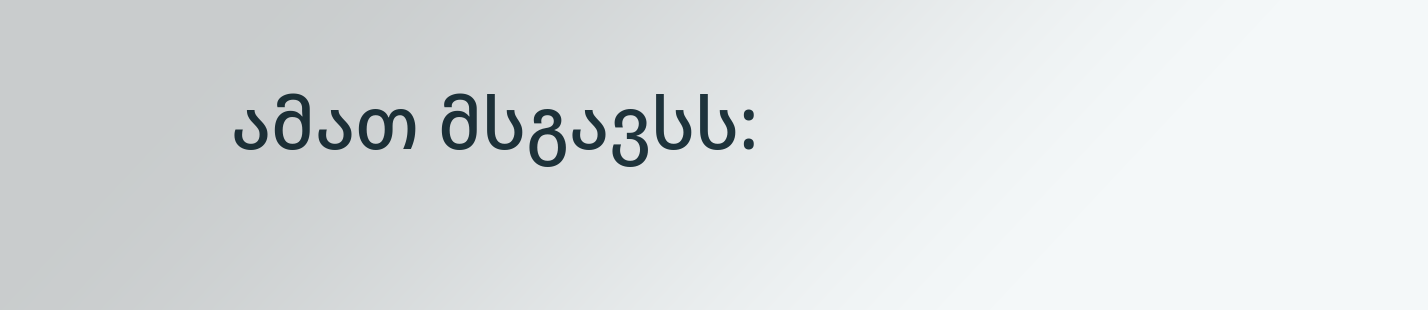ამათ მსგავსს: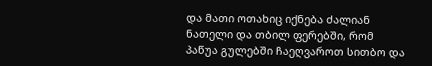და მათი ოთახიც იქნება ძალიან ნათელი და თბილ ფერებში, რომ პაწუა გულებში ჩაეღვაროთ სითბო და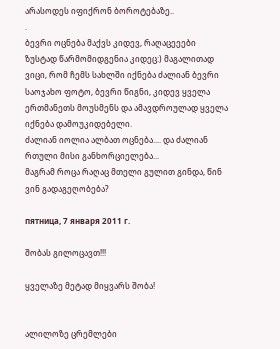არასოდეს იფიქრონ ბოროტებაზე..
.
ბევრი ოცნება მაქვს კიდევ, რაღაცეეები ზუსტად წარმომიდგენია კიდეც:) მაგალითად ვიცი, რომ ჩემს სახლში იქნება ძალიან ბევრი საოჯახო ფოტო, ბევრი წიგნი, კიდევ ყველა ერთმანეთს მოუსმენს და ამავდროულად ყველა იქნება დამოუკიდებელი.
ძალიან იოლია ალბათ ოცნება.... და ძალიან რთული მისი განხორციელება...
მაგრამ როცა რაღაც მთელი გულით გინდა, წინ ვინ გადაგეღობება?

пятница, 7 января 2011 г.

შობას გილოცავთ!!!

ყველაზე მეტად მიყვარს შობა!


ალილოზე ცრემლები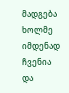მადგება ხოლმე იმდენად ჩვენია და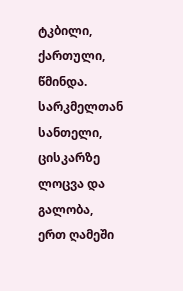ტკბილი, ქართული, წმინდა.
სარკმელთან სანთელი,
ცისკარზე ლოცვა და გალობა,
ერთ ღამეში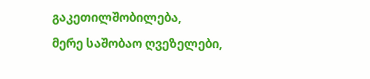გაკეთილშობილება,
მერე საშობაო ღვეზელები,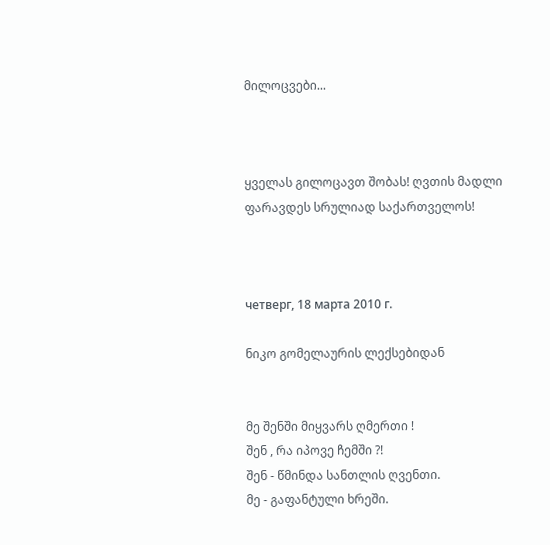მილოცვები...



ყველას გილოცავთ შობას! ღვთის მადლი ფარავდეს სრულიად საქართველოს!



четверг, 18 марта 2010 г.

ნიკო გომელაურის ლექსებიდან


მე შენში მიყვარს ღმერთი !
შენ , რა იპოვე ჩემში ?!
შენ - წმინდა სანთლის ღვენთი.
მე - გაფანტული ხრეში.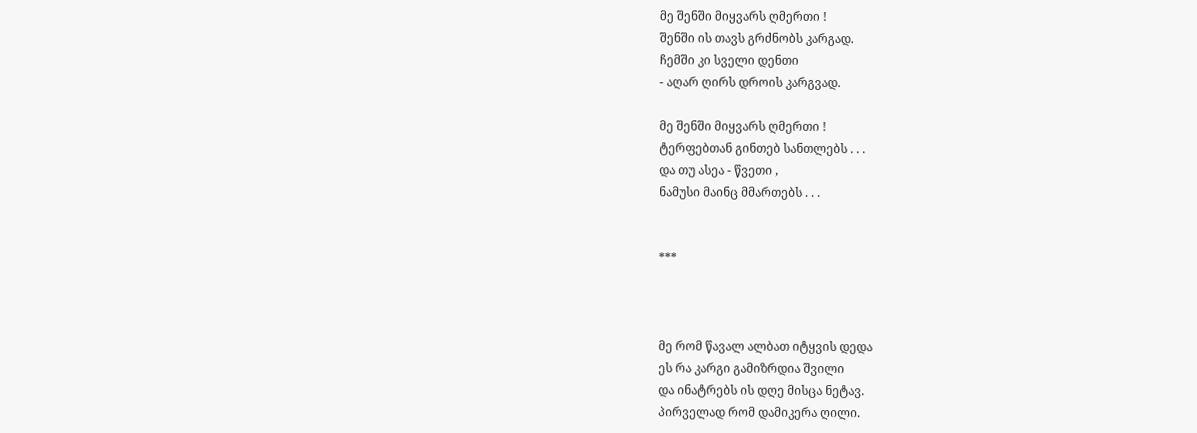მე შენში მიყვარს ღმერთი !
შენში ის თავს გრძნობს კარგად.
ჩემში კი სველი დენთი
- აღარ ღირს დროის კარგვად.

მე შენში მიყვარს ღმერთი !
ტერფებთან გინთებ სანთლებს . . .
და თუ ასეა - წვეთი ,
ნამუსი მაინც მმართებს . . .


***



მე რომ წავალ ალბათ იტყვის დედა
ეს რა კარგი გამიზრდია შვილი
და ინატრებს ის დღე მისცა ნეტავ.
პირველად რომ დამიკერა ღილი.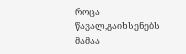როცა წავალ,გაიხსენებს მამაა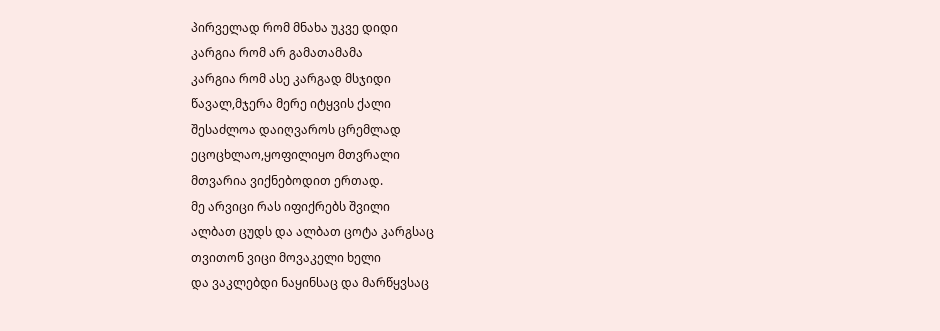პირველად რომ მნახა უკვე დიდი
კარგია რომ არ გამათამამა
კარგია რომ ასე კარგად მსჯიდი
წავალ,მჯერა მერე იტყვის ქალი
შესაძლოა დაიღვაროს ცრემლად
ეცოცხლაო,ყოფილიყო მთვრალი
მთვარია ვიქნებოდით ერთად.
მე არვიცი რას იფიქრებს შვილი
ალბათ ცუდს და ალბათ ცოტა კარგსაც
თვითონ ვიცი მოვაკელი ხელი
და ვაკლებდი ნაყინსაც და მარწყვსაც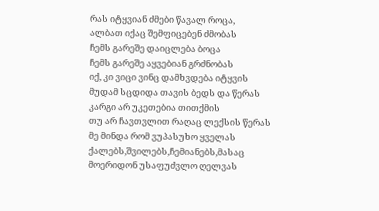რას იტყვიან ძმები წავალ როცა,
ალბათ იქაც შემფიცებენ ძმობას
ჩემს გარეშე დაიცლება ბოცა
ჩემს გარეშე აყვებიან გრძნობას
იქ, კი ვიცი ვინც დამხვდება იტყვის
მუდამ სცდიდა თავის ბედს და წერას
კარგი არ უკეთებია თითქმის
თუ არ ჩავთვლით რაღაც ლექსის წერას
მე მინდა რომ ვუპასუხო ყველას
ქალებს,შვილებს,ჩემიანებს,მასაც
მოერიდონ უსაფუძვლო ღელვას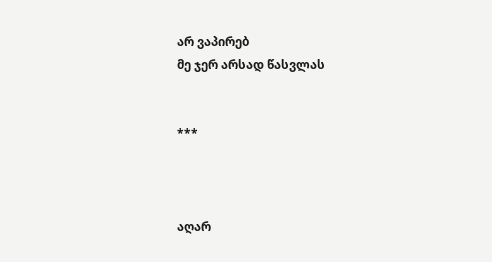არ ვაპირებ
მე ჯერ არსად წასვლას


***



აღარ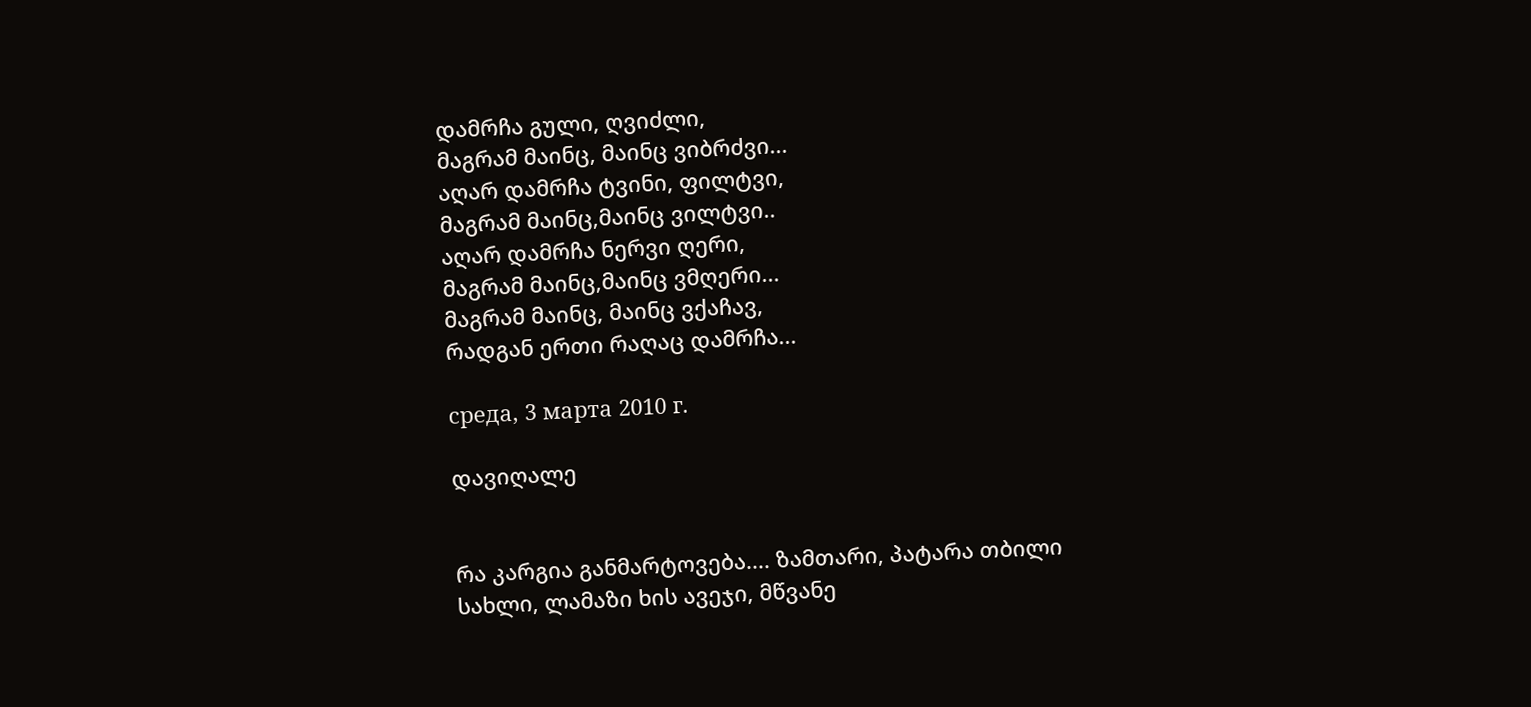დამრჩა გული, ღვიძლი,
მაგრამ მაინც, მაინც ვიბრძვი...
აღარ დამრჩა ტვინი, ფილტვი,
მაგრამ მაინც,მაინც ვილტვი..
აღარ დამრჩა ნერვი ღერი,
მაგრამ მაინც,მაინც ვმღერი...
მაგრამ მაინც, მაინც ვქაჩავ,
რადგან ერთი რაღაც დამრჩა...

среда, 3 марта 2010 г.

დავიღალე


რა კარგია განმარტოვება.... ზამთარი, პატარა თბილი სახლი, ლამაზი ხის ავეჯი, მწვანე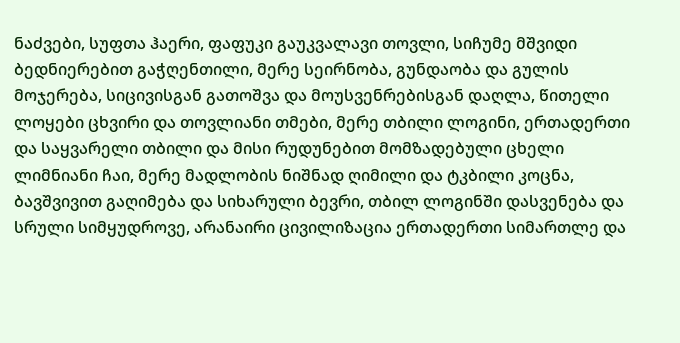ნაძვები, სუფთა ჰაერი, ფაფუკი გაუკვალავი თოვლი, სიჩუმე მშვიდი ბედნიერებით გაჭღენთილი, მერე სეირნობა, გუნდაობა და გულის მოჯერება, სიცივისგან გათოშვა და მოუსვენრებისგან დაღლა, წითელი ლოყები ცხვირი და თოვლიანი თმები, მერე თბილი ლოგინი, ერთადერთი და საყვარელი თბილი და მისი რუდუნებით მომზადებული ცხელი ლიმნიანი ჩაი, მერე მადლობის ნიშნად ღიმილი და ტკბილი კოცნა, ბავშვივით გაღიმება და სიხარული ბევრი, თბილ ლოგინში დასვენება და სრული სიმყუდროვე, არანაირი ცივილიზაცია ერთადერთი სიმართლე და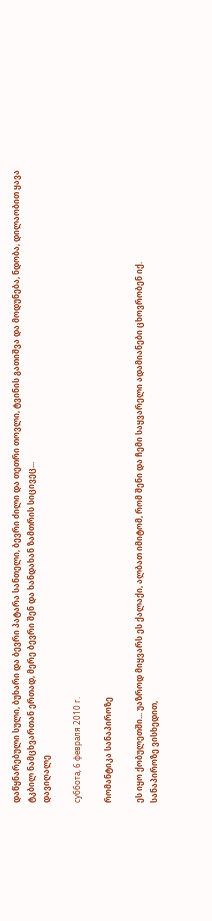დაწყნარებული სული, ბუხარი და ბევრი პატარა სანთელი, ბევრი ძილი და თეთრი თოვლი, ტვინის გათიშვა და მოდუნება, ნდობა, დილაობით ყავა ტკბილ ნამცხვართან ერთად, მერე ბევრი შენ და ხანდახან ზამთრის სიცივეც...
დავიღალე

суббота, 6 февраля 2010 г.

რომანტიკა სანაპიროზე

ეს იყო ქობულეთში... უაზროდ მიყვარს ეს ქალაქი, ალბათ იმიტომ, რომ შენი და ჩემი საყვარელი ადამიანები ცხოვრობენ იქ.
სანაპიროზე ვისხედით,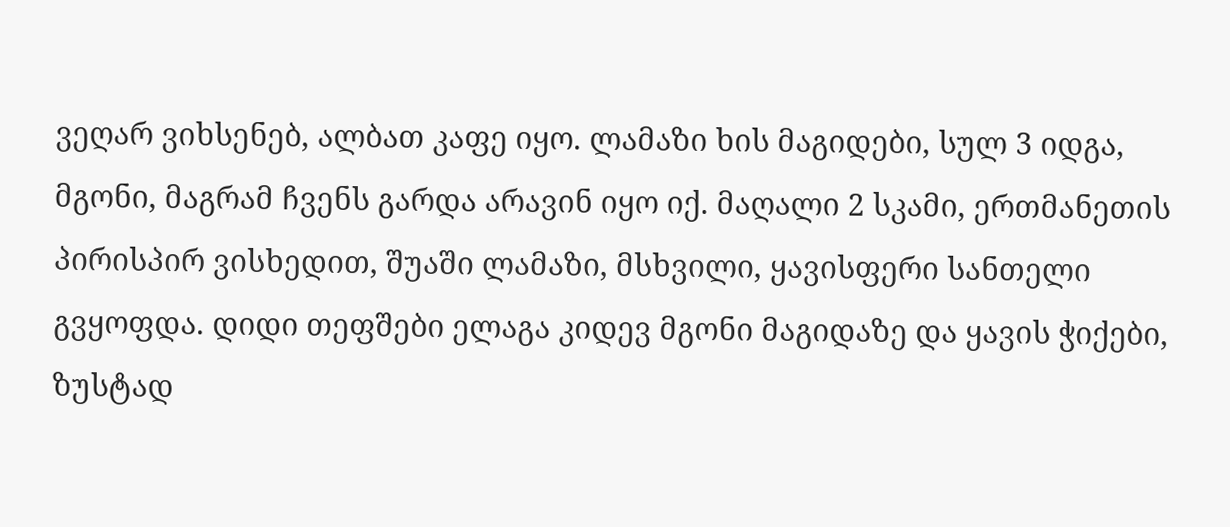ვეღარ ვიხსენებ, ალბათ კაფე იყო. ლამაზი ხის მაგიდები, სულ 3 იდგა, მგონი, მაგრამ ჩვენს გარდა არავინ იყო იქ. მაღალი 2 სკამი, ერთმანეთის პირისპირ ვისხედით, შუაში ლამაზი, მსხვილი, ყავისფერი სანთელი გვყოფდა. დიდი თეფშები ელაგა კიდევ მგონი მაგიდაზე და ყავის ჭიქები, ზუსტად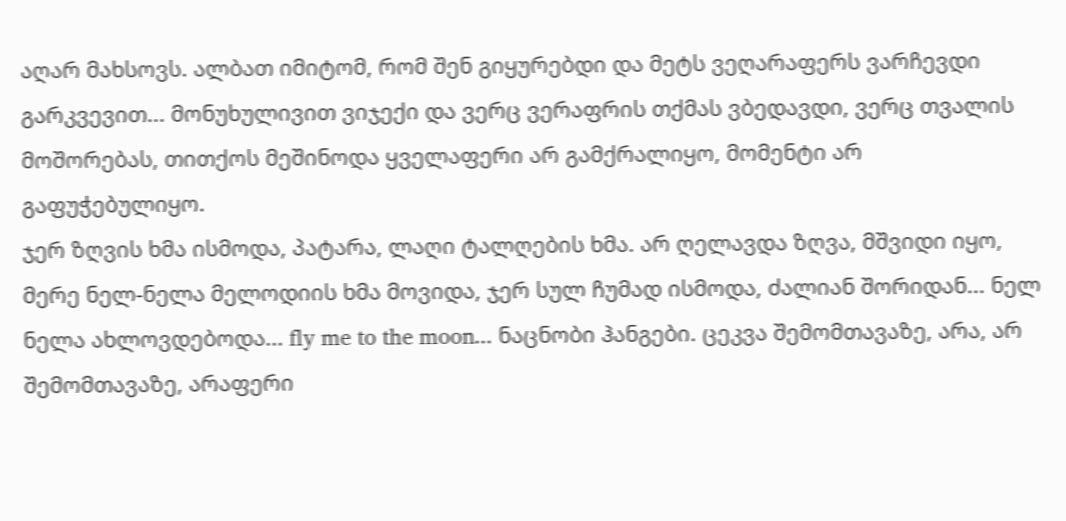აღარ მახსოვს. ალბათ იმიტომ, რომ შენ გიყურებდი და მეტს ვეღარაფერს ვარჩევდი გარკვევით... მონუხულივით ვიჯექი და ვერც ვერაფრის თქმას ვბედავდი, ვერც თვალის მოშორებას, თითქოს მეშინოდა ყველაფერი არ გამქრალიყო, მომენტი არ გაფუჭებულიყო.
ჯერ ზღვის ხმა ისმოდა, პატარა, ლაღი ტალღების ხმა. არ ღელავდა ზღვა, მშვიდი იყო, მერე ნელ-ნელა მელოდიის ხმა მოვიდა, ჯერ სულ ჩუმად ისმოდა, ძალიან შორიდან... ნელ ნელა ახლოვდებოდა... fly me to the moon... ნაცნობი ჰანგები. ცეკვა შემომთავაზე, არა, არ შემომთავაზე, არაფერი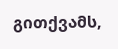გითქვამს,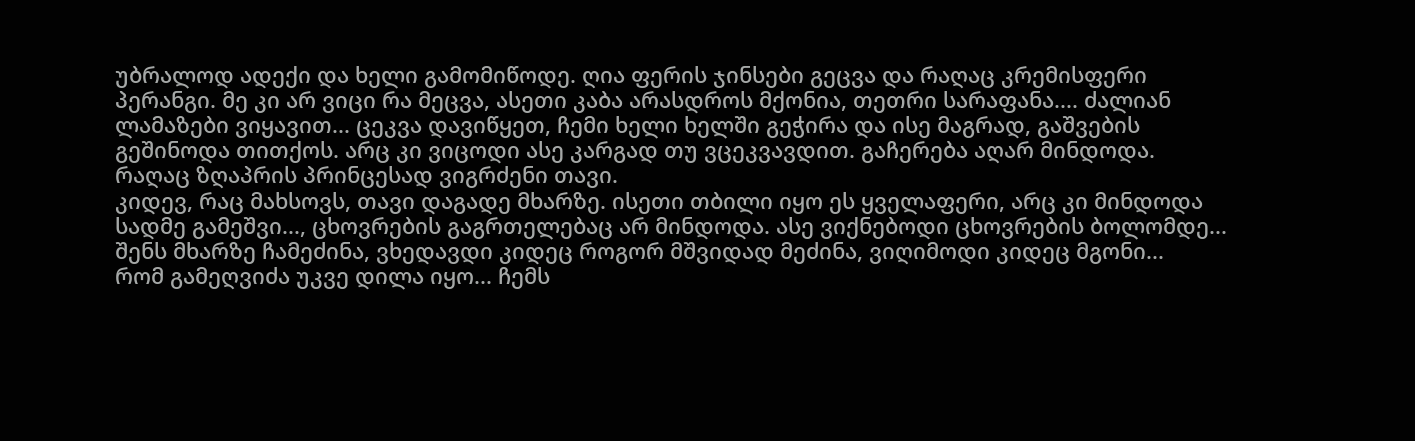უბრალოდ ადექი და ხელი გამომიწოდე. ღია ფერის ჯინსები გეცვა და რაღაც კრემისფერი პერანგი. მე კი არ ვიცი რა მეცვა, ასეთი კაბა არასდროს მქონია, თეთრი სარაფანა.... ძალიან ლამაზები ვიყავით... ცეკვა დავიწყეთ, ჩემი ხელი ხელში გეჭირა და ისე მაგრად, გაშვების გეშინოდა თითქოს. არც კი ვიცოდი ასე კარგად თუ ვცეკვავდით. გაჩერება აღარ მინდოდა. რაღაც ზღაპრის პრინცესად ვიგრძენი თავი.
კიდევ, რაც მახსოვს, თავი დაგადე მხარზე. ისეთი თბილი იყო ეს ყველაფერი, არც კი მინდოდა სადმე გამეშვი..., ცხოვრების გაგრთელებაც არ მინდოდა. ასე ვიქნებოდი ცხოვრების ბოლომდე... შენს მხარზე ჩამეძინა, ვხედავდი კიდეც როგორ მშვიდად მეძინა, ვიღიმოდი კიდეც მგონი...
რომ გამეღვიძა უკვე დილა იყო... ჩემს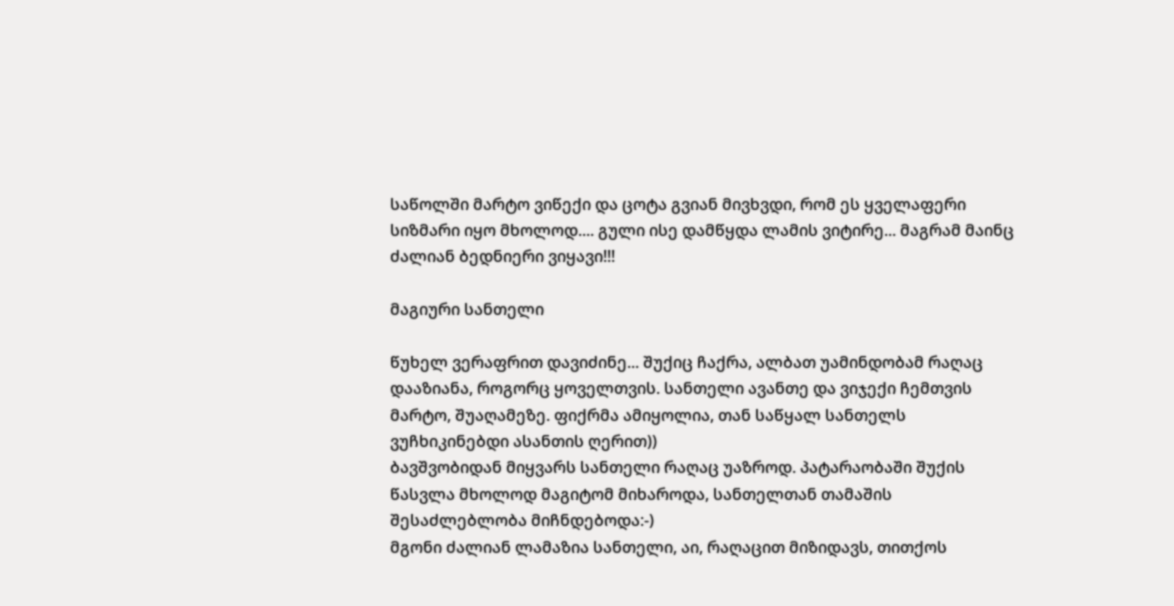საწოლში მარტო ვიწექი და ცოტა გვიან მივხვდი, რომ ეს ყველაფერი სიზმარი იყო მხოლოდ.... გული ისე დამწყდა ლამის ვიტირე... მაგრამ მაინც ძალიან ბედნიერი ვიყავი!!!

მაგიური სანთელი

წუხელ ვერაფრით დავიძინე... შუქიც ჩაქრა, ალბათ უამინდობამ რაღაც დააზიანა, როგორც ყოველთვის. სანთელი ავანთე და ვიჯექი ჩემთვის მარტო, შუაღამეზე. ფიქრმა ამიყოლია, თან საწყალ სანთელს ვუჩხიკინებდი ასანთის ღერით))
ბავშვობიდან მიყვარს სანთელი რაღაც უაზროდ. პატარაობაში შუქის წასვლა მხოლოდ მაგიტომ მიხაროდა, სანთელთან თამაშის შესაძლებლობა მიჩნდებოდა:-)
მგონი ძალიან ლამაზია სანთელი, აი, რაღაცით მიზიდავს, თითქოს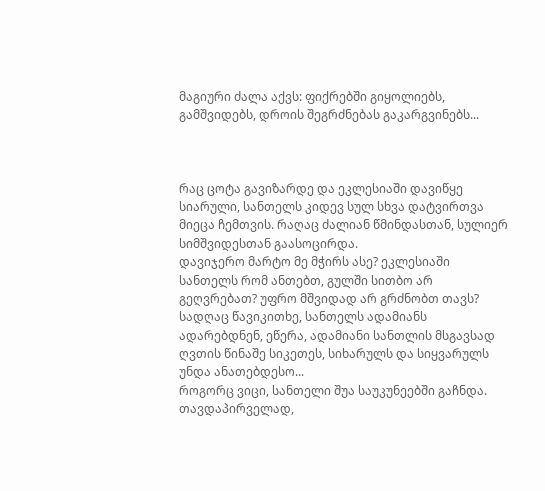მაგიური ძალა აქვს: ფიქრებში გიყოლიებს, გამშვიდებს, დროის შეგრძნებას გაკარგვინებს...



რაც ცოტა გავიზარდე და ეკლესიაში დავიწყე სიარული, სანთელს კიდევ სულ სხვა დატვირთვა მიეცა ჩემთვის. რაღაც ძალიან წმინდასთან, სულიერ სიმშვიდესთან გაასოცირდა.
დავიჯერო მარტო მე მჭირს ასე? ეკლესიაში სანთელს რომ ანთებთ, გულში სითბო არ გეღვრებათ? უფრო მშვიდად არ გრძნობთ თავს?
სადღაც წავიკითხე, სანთელს ადამიანს ადარებდნენ, ეწერა, ადამიანი სანთლის მსგავსად ღვთის წინაშე სიკეთეს, სიხარულს და სიყვარულს უნდა ანათებდესო...
როგორც ვიცი, სანთელი შუა საუკუნეებში გაჩნდა. თავდაპირველად,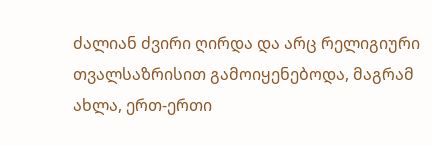ძალიან ძვირი ღირდა და არც რელიგიური თვალსაზრისით გამოიყენებოდა, მაგრამ ახლა, ერთ-ერთი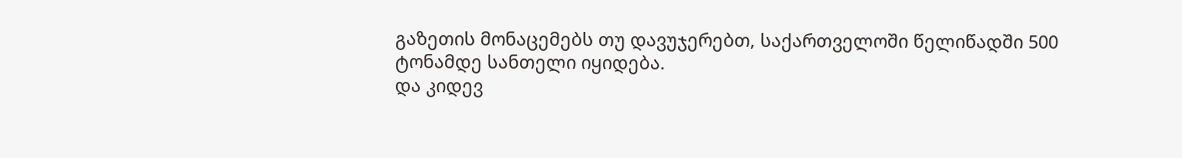გაზეთის მონაცემებს თუ დავუჯერებთ, საქართველოში წელიწადში 500 ტონამდე სანთელი იყიდება.
და კიდევ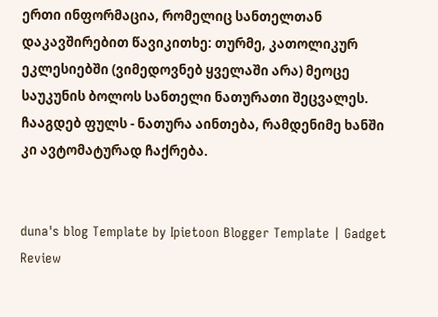ერთი ინფორმაცია, რომელიც სანთელთან დაკავშირებით წავიკითხე: თურმე, კათოლიკურ ეკლესიებში (ვიმედოვნებ ყველაში არა) მეოცე საუკუნის ბოლოს სანთელი ნათურათი შეცვალეს. ჩააგდებ ფულს - ნათურა აინთება, რამდენიმე ხანში კი ავტომატურად ჩაქრება.


duna's blog Template by Ipietoon Blogger Template | Gadget Review